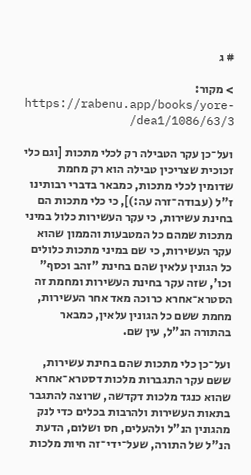# ג

> מקור: https://rabenu.app/books/yore-dea1/1086/63/3/

ועל־כן עקר הטבילה רק לכלי מתכות [וגם כלי זכוכית שצריכין טבילה הוא רק מחמת שדומין לכלי מתכות, כמבאר בדברי רבותינו ז"ל (עבודה־זרה עה:)], כי כלי מתכות הם בחינת עשירות, כי עקר העשירות כלול במיני מתכות שמהם כל המטבעות והממון שהוא עקר העשירות, כי שם במיני מתכות כלולים כל הגונין עלאין שהם בחינת "זהב וכסף" וכו', שזה עקר בחינת העשירות ומחמת זה הסטרא־אחרא כרוכה מאד אחר העשירות, מחמת ששם כל הגונין עלאין, כמבאר בהתורה הנ"ל, עין שם.

ועל־כן כלי מתכות שהם בחינת עשירות, ששם עקר התגברות מלכות דסטרא־אחרא שהוא כנגד מלכות דקדשה, שרוצה להתגבר בתאות העשירות ולהרבות בכלים כדי לנק מהגונין הנ"ל ולהעלים, חס ושלום, הדעת הנ"ל של התורה, שעל־ידי־זה חיות מלכות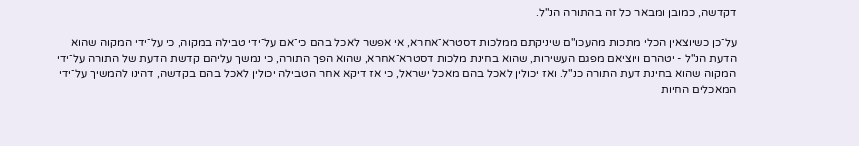דקדשה, כמובן ומבאר כל זה בהתורה הנ"ל.

על־כן כשיוצאין הכלי מתכות מהעכו"ם שיניקתם ממלכות דסטרא־אחרא, אי אפשר לאכל בהם כי־אם על־ידי טבילה במקוה, כי על־ידי המקוה שהוא הדעת הנ"ל - יטהרם ויוציאם מפגם העשירות, שהוא בחינת מלכות דסטרא־אחרא, שהוא הפך התורה, כי נמשך עליהם קדשת הדעת של התורה על־ידי המקוה שהוא בחינת דעת התורה כנ"ל. ואז יכולין לאכל בהם מאכל ישראל, כי אז דיקא אחר הטבילה יכולין לאכל בהם בקדשה, דהינו להמשיך על־ידי המאכלים החיות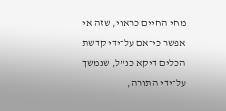מחי החיים כראוי, שזה אי אפשר כי־אם על־ידי קדשת הכלים דיקא כנ"ל, שנמשך על־ידי התורה,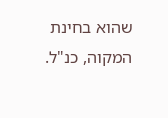שהוא בחינת המקוה, כנ"ל.